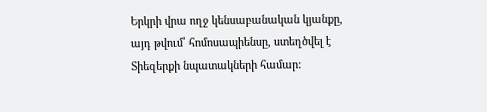Երկրի վրա ողջ կենսաբանական կյանքը, այդ թվում՝ հոմոսապիենսը, ստեղծվել է Տիեզերքի նպատակների համար: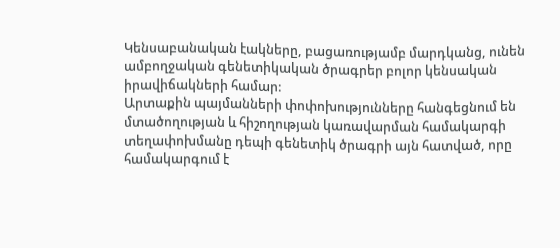Կենսաբանական էակները, բացառությամբ մարդկանց, ունեն ամբողջական գենետիկական ծրագրեր բոլոր կենսական իրավիճակների համար:
Արտաքին պայմանների փոփոխությունները հանգեցնում են մտածողության և հիշողության կառավարման համակարգի տեղափոխմանը դեպի գենետիկ ծրագրի այն հատված, որը համակարգում է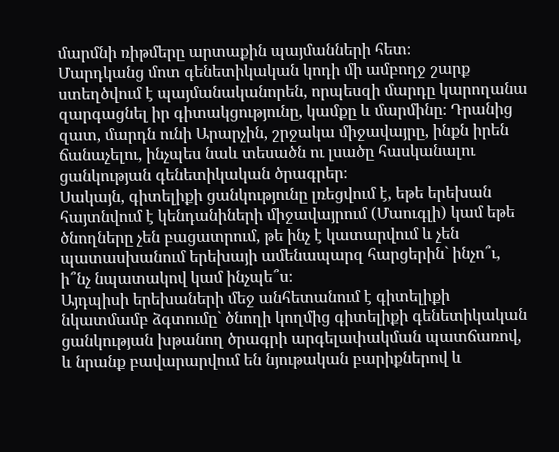մարմնի ռիթմերը արտաքին պայմանների հետ։
Մարդկանց մոտ գենետիկական կոդի մի ամբողջ շարք ստեղծվում է պայմանականորեն, որպեսզի մարդը կարողանա զարգացնել իր գիտակցությունը, կամքը և մարմինը։ Դրանից զատ, մարդն ունի Արարչին, շրջակա միջավայրը, ինքն իրեն ճանաչելու, ինչպես նաև տեսածն ու լսածը հասկանալու ցանկության գենետիկական ծրագրեր։
Սակայն, գիտելիքի ցանկությունը լռեցվում է, եթե երեխան հայտնվում է կենդանիների միջավայրում (Մաուգլի) կամ եթե ծնողները չեն բացատրում, թե ինչ է կատարվում և չեն պատասխանում երեխայի ամենապարզ հարցերին` ինչո՞ւ, ի՞նչ նպատակով կամ ինչպե՞ս։
Այդպիսի երեխաների մեջ անհետանում է գիտելիքի նկատմամբ ձգտումը` ծնողի կողմից գիտելիքի գենետիկական ցանկության խթանող ծրագրի արգելափակման պատճառով, և նրանք բավարարվում են նյութական բարիքներով և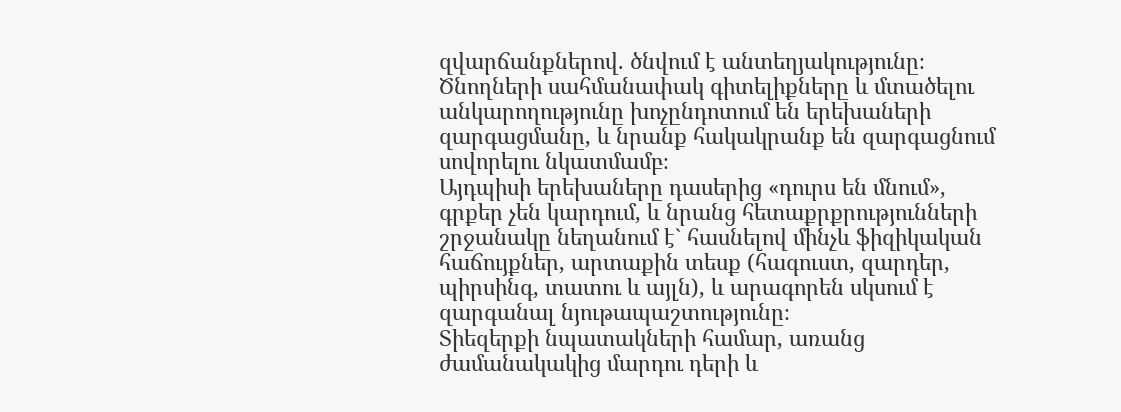զվարճանքներով. ծնվում է անտեղյակությունը։
Ծնողների սահմանափակ գիտելիքները և մտածելու անկարողությունը խոչընդոտում են երեխաների զարգացմանը, և նրանք հակակրանք են զարգացնում սովորելու նկատմամբ։
Այդպիսի երեխաները դասերից «դուրս են մնում», գրքեր չեն կարդում, և նրանց հետաքրքրությունների շրջանակը նեղանում է` հասնելով մինչև ֆիզիկական հաճույքներ, արտաքին տեսք (հագուստ, զարդեր, պիրսինգ, տատու և այլն), և արագորեն սկսում է զարգանալ նյութապաշտությունը։
Տիեզերքի նպատակների համար, առանց ժամանակակից մարդու դերի և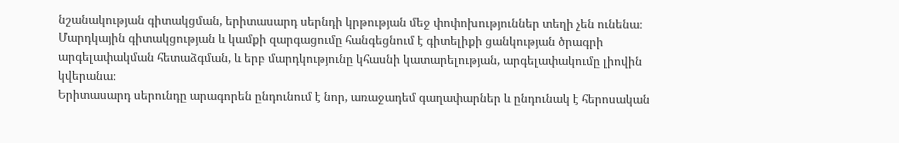նշանակության գիտակցման, երիտասարդ սերնդի կրթության մեջ փոփոխություններ տեղի չեն ունենա։
Մարդկային գիտակցության և կամքի զարգացումը հանգեցնում է գիտելիքի ցանկության ծրագրի արգելափակման հետաձգման, և երբ մարդկությունը կհասնի կատարելության, արգելափակումը լիովին կվերանա։
Երիտասարդ սերունդը արագորեն ընդունում է նոր, առաջադեմ գաղափարներ և ընդունակ է հերոսական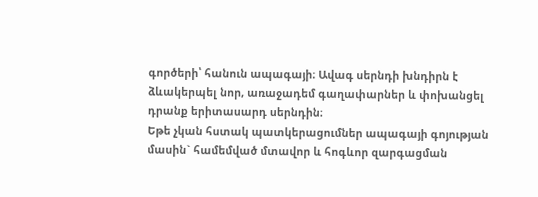գործերի՝ հանուն ապագայի։ Ավագ սերնդի խնդիրն է ձևակերպել նոր, առաջադեմ գաղափարներ և փոխանցել դրանք երիտասարդ սերնդին։
Եթե չկան հստակ պատկերացումներ ապագայի գոյության մասին` համեմված մտավոր և հոգևոր զարգացման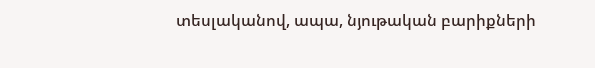տեսլականով, ապա, նյութական բարիքների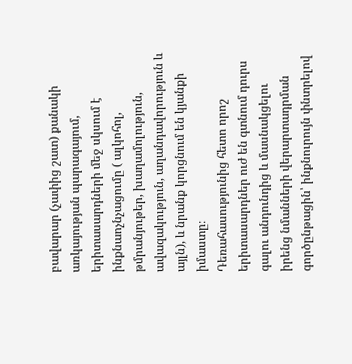բավարար (չափից շատ) քանակի առկայության պարագայում, երիտասարդների մեջ սկսում է ինքնաոչնչացումը ( ալկոհոլ, թմրանյութեր, խաղամոլություն, ավազակություն, աղանդավորություն և այլն), և նրանք կորցնում են կյանքի իմաստը։
Դեռահասությունից հետո որոշ երիտասարդներ ուժ են գտնում դուրս գալու անդունդից և մասնակցելու իրենց նմանների վերարտադրման գործընթացին՝ ինքնուրույն փնտրելով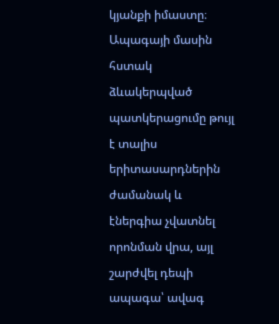կյանքի իմաստը։
Ապագայի մասին հստակ ձևակերպված պատկերացումը թույլ է տալիս երիտասարդներին ժամանակ և էներգիա չվատնել որոնման վրա, այլ շարժվել դեպի ապագա՝ ավագ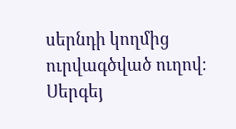սերնդի կողմից ուրվագծված ուղով։
Սերգեյ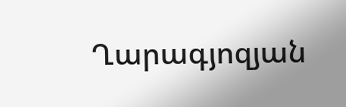Ղարագյոզյան